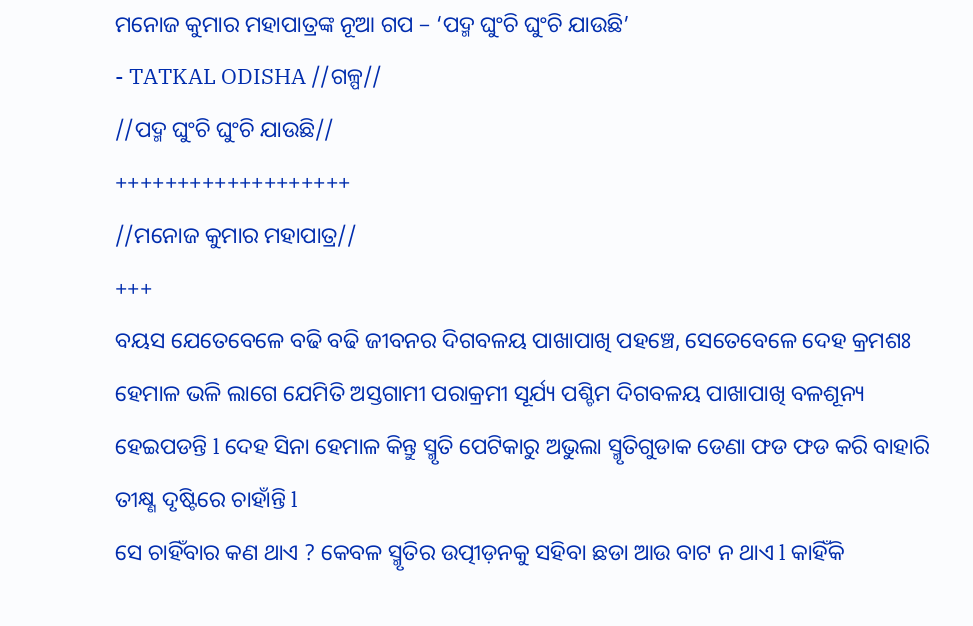ମନୋଜ କୁମାର ମହାପାତ୍ରଙ୍କ ନୂଆ ଗପ – ‘ପଦ୍ମ ଘୁଂଚି ଘୁଂଚି ଯାଉଛି’
- TATKAL ODISHA //ଗଳ୍ପ//
//ପଦ୍ମ ଘୁଂଚି ଘୁଂଚି ଯାଉଛି//
+++++++++++++++++++
//ମନୋଜ କୁମାର ମହାପାତ୍ର//
+++
ବୟସ ଯେତେବେଳେ ବଢି ବଢି ଜୀବନର ଦିଗବଳୟ ପାଖାପାଖି ପହଞ୍ଚେ, ସେତେବେଳେ ଦେହ କ୍ରମଶଃ ହେମାଳ ଭଳି ଲାଗେ ଯେମିତି ଅସ୍ତଗାମୀ ପରାକ୍ରମୀ ସୂର୍ଯ୍ୟ ପଶ୍ଚିମ ଦିଗବଳୟ ପାଖାପାଖି ବଳଶୂନ୍ୟ ହେଇପଡନ୍ତି l ଦେହ ସିନା ହେମାଳ କିନ୍ତୁ ସ୍ମୃତି ପେଟିକାରୁ ଅଭୁଲା ସ୍ମୃତିଗୁଡାକ ଡେଣା ଫଡ ଫଡ କରି ବାହାରି ତୀକ୍ଷ୍ଣ ଦୃଷ୍ଟିରେ ଚାହାଁନ୍ତି l
ସେ ଚାହିଁବାର କଣ ଥାଏ ? କେବଳ ସ୍ମୃତିର ଉତ୍ପୀଡ଼ନକୁ ସହିବା ଛଡା ଆଉ ବାଟ ନ ଥାଏ l କାହିଁକି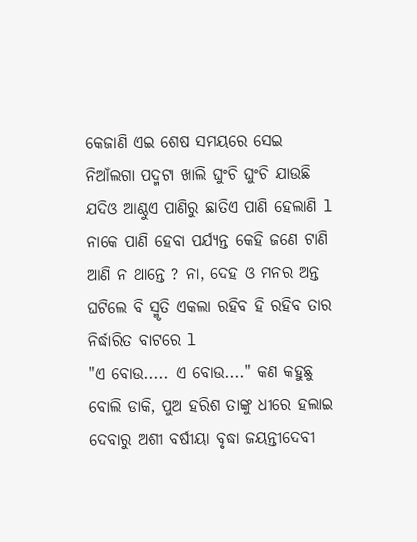କେଜାଣି ଏଇ ଶେଷ ସମୟରେ ସେଇ ନିଆଁଲଗା ପଦ୍ମଟା ଖାଲି ଘୁଂଚି ଘୁଂଚି ଯାଉଛି ଯଦିଓ ଆଣ୍ଠୁଏ ପାଣିରୁ ଛାତିଏ ପାଣି ହେଲାଣି l ନାକେ ପାଣି ହେବା ପର୍ଯ୍ୟନ୍ତ କେହି ଜଣେ ଟାଣି ଆଣି ନ ଥାନ୍ତେ ? ନା, ଦେହ ଓ ମନର ଅନ୍ତ ଘଟିଲେ ବି ସ୍ମୃତି ଏକଲା ରହିବ ହି ରହିବ ତାର ନିର୍ଦ୍ଧାରିତ ବାଟରେ l
"ଏ ବୋଉ..... ଏ ବୋଉ...." କଣ କହୁଛୁ ବୋଲି ଡାକି, ପୁଅ ହରିଶ ତାଙ୍କୁ ଧୀରେ ହଲାଇ ଦେବାରୁ ଅଶୀ ବର୍ଷୀୟା ବୃଦ୍ଧା ଜୟନ୍ତୀଦେବୀ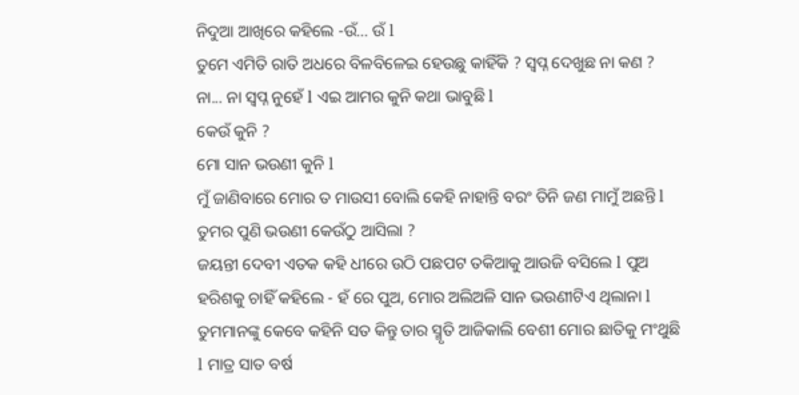ନିଦୁଆ ଆଖିରେ କହିଲେ -ଉଁ... ଉଁ l
ତୁମେ ଏମିତି ରାତି ଅଧରେ ବିଳବିଳେଇ ହେଉଛୁ କାହିଁକି ? ସ୍ୱପ୍ନ ଦେଖୁଛ ନା କଣ ?
ନା... ନା ସ୍ୱପ୍ନ ନୁହେଁ l ଏଇ ଆମର କୁନି କଥା ଭାବୁଛି l
କେଉଁ କୁନି ?
ମୋ ସାନ ଭଉଣୀ କୁନି l
ମୁଁ ଜାଣିବାରେ ମୋର ତ ମାଉସୀ ବୋଲି କେହି ନାହାନ୍ତି ବରଂ ତିନି ଜଣ ମାମୁଁ ଅଛନ୍ତି l ତୁମର ପୁଣି ଭଉଣୀ କେଉଁଠୁ ଆସିଲା ?
ଜୟନ୍ତୀ ଦେବୀ ଏତକ କହି ଧୀରେ ଉଠି ପଛପଟ ତକିଆକୁ ଆଉଜି ବସିଲେ l ପୁଅ ହରିଶକୁ ଚାହିଁ କହିଲେ - ହଁ ରେ ପୁଅ, ମୋର ଅଲିଅଳି ସାନ ଭଉଣୀଟିଏ ଥିଲାନା l ତୁମମାନଙ୍କୁ କେବେ କହିନି ସତ କିନ୍ତୁ ତାର ସ୍ମୃତି ଆଜିକାଲି ବେଶୀ ମୋର ଛାତିକୁ ମଂଥୁଛି l ମାତ୍ର ସାତ ବର୍ଷ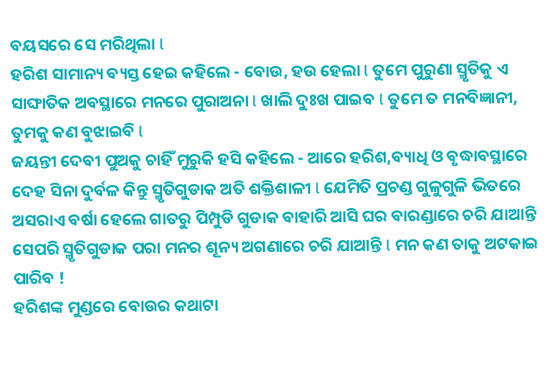ବୟସରେ ସେ ମରିଥିଲା l
ହରିଶ ସାମାନ୍ୟ ବ୍ୟସ୍ତ ହେଇ କହିଲେ - ବୋଉ, ହଉ ହେଲା l ତୁମେ ପୁରୁଣା ସ୍ମୃତିକୁ ଏ ସାଙ୍ଘାତିକ ଅବସ୍ଥାରେ ମନରେ ପୁରାଅନା l ଖାଲି ଦୁଃଖ ପାଇବ l ତୁମେ ତ ମନବିଜ୍ଞାନୀ, ତୁମକୁ କଣ ବୁଝାଇବି l
ଜୟନ୍ତୀ ଦେବୀ ପୁଅକୁ ଚାହିଁ ମୁରୁକି ହସି କହିଲେ - ଆରେ ହରିଶ,ବ୍ୟାଧି ଓ ବୃଦ୍ଧାବସ୍ଥାରେ ଦେହ ସିନା ଦୁର୍ବଳ କିନ୍ତୁ ସ୍ମୃତିଗୁଡାକ ଅତି ଶକ୍ତିଶାଳୀ l ଯେମିତି ପ୍ରଚଣ୍ଡ ଗୁଳୁଗୁଳି ଭିତରେ ଅସରାଏ ବର୍ଷା ହେଲେ ଗାତରୁ ପିମ୍ପୁଡି ଗୁଡାକ ବାହାରି ଆସି ଘର ବାରଣ୍ଡାରେ ଚରି ଯାଆନ୍ତି ସେପରି ସ୍ମୃତିଗୁଡାକ ପରା ମନର ଶୂନ୍ୟ ଅଗଣାରେ ଚରି ଯାଆନ୍ତି l ମନ କଣ ତାକୁ ଅଟକାଇ ପାରିବ !
ହରିଶଙ୍କ ମୁଣ୍ଡରେ ବୋଉର କଥାଟା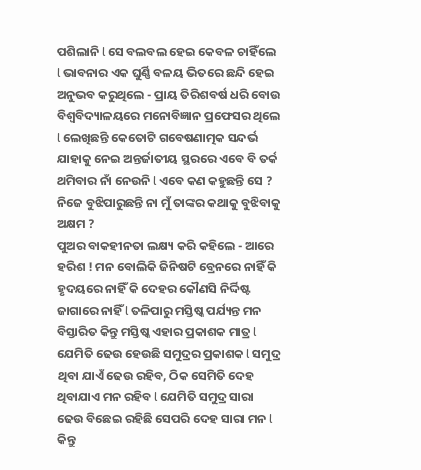ପଶିଲାନି l ସେ ବଲବଲ ହେଇ କେବଳ ଚାହିଁଲେ l ଭାବନାର ଏକ ଘୁର୍ଣ୍ଣି ବଳୟ ଭିତରେ ଛନ୍ଦି ହେଇ ଅନୁଭବ କରୁଥିଲେ - ପ୍ରାୟ ତିରିଶବର୍ଷ ଧରି ବୋଉ ବିଶ୍ଵବିଦ୍ୟାଳୟରେ ମନୋବିଜ୍ଞାନ ପ୍ରଫେସର ଥିଲେ l ଲେଖିଛନ୍ତି କେତୋଟି ଗବେଷଣାତ୍ମକ ସନ୍ଦର୍ଭ ଯାହାକୁ ନେଇ ଅନ୍ତର୍ଜାତୀୟ ସ୍ଥରରେ ଏବେ ବି ତର୍କ ଥମିବାର ନାଁ ନେଉନି l ଏବେ କଣ କହୁଛନ୍ତି ସେ ? ନିଜେ ବୁଝିପାରୁଛନ୍ତି ନା ମୁଁ ତାଙ୍କର କଥାକୁ ବୁଝିବାକୁ ଅକ୍ଷମ ?
ପୁଅର ବାକହୀନତା ଲକ୍ଷ୍ୟ କରି କହିଲେ - ଆରେ ହରିଶ ! ମନ ବୋଲିକି ଜିନିଷଟି ବ୍ରେନରେ ନାହିଁ କି ହୃଦୟରେ ନାହିଁ କି ଦେହର କୌଣସି ନିର୍ଦ୍ଦିଷ୍ଟ ଜାଗାରେ ନାହିଁ l ତଳିପାରୁ ମସ୍ତିଷ୍କ ପର୍ଯ୍ୟନ୍ତ ମନ ବିସ୍ତାରିତ କିନ୍ତୁ ମସ୍ତିଷ୍କ ଏହାର ପ୍ରକାଶକ ମାତ୍ର l ଯେମିତି ଢେଉ ହେଉଛି ସମୁଦ୍ରର ପ୍ରକାଶକ l ସମୁଦ୍ର ଥିବା ଯାଏଁ ଢେଉ ରହିବ, ଠିକ ସେମିତି ଦେହ ଥିବାଯାଏ ମନ ରହିବ l ଯେମିତି ସମୁଦ୍ର ସାରା ଢେଉ ବିଛେଇ ରହିଛି ସେପରି ଦେହ ସାରା ମନ l କିନ୍ତୁ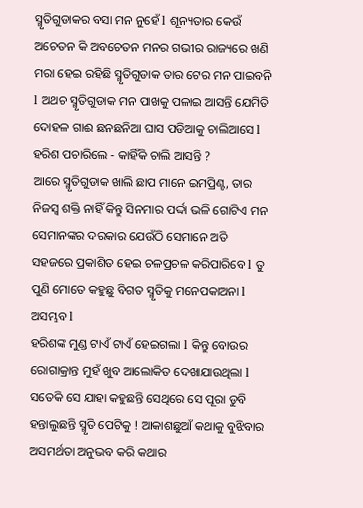ସ୍ମୃତିଗୁଡାକର ବସା ମନ ନୁହେଁ l ଶୂନ୍ୟତାର କେଉଁ ଅଚେତନ କି ଅବଚେତନ ମନର ଗଭୀର ରାଜ୍ୟରେ ଖଣି ମରା ହେଇ ରହିଛି ସ୍ମୃତିଗୁଡାକ ତାର ଟେର ମନ ପାଇବନି l ଅଥଚ ସ୍ମୃତିଗୁଡାକ ମନ ପାଖକୁ ପଳାଇ ଆସନ୍ତି ଯେମିତି ଦୋହଳ ଗାଈ ଛନଛନିଆ ଘାସ ପଡିଆକୁ ଚାଲିଆସେ l
ହରିଶ ପଚାରିଲେ - କାହିଁକି ଚାଲି ଆସନ୍ତି ?
ଆରେ ସ୍ମୃତିଗୁଡାକ ଖାଲି ଛାପ ମାନେ ଇମପ୍ରିଣ୍ଟ, ତାର ନିଜସ୍ୱ ଶକ୍ତି ନାହିଁ କିନ୍ତୁ ସିନମାର ପର୍ଦ୍ଦା ଭଳି ଗୋଟିଏ ମନ ସେମାନଙ୍କର ଦରକାର ଯେଉଁଠି ସେମାନେ ଅତି ସହଜରେ ପ୍ରକାଶିତ ହେଇ ଚଳପ୍ରଚଳ କରିପାରିବେ l ତୁ ପୁଣି ମୋତେ କହୁଛୁ ବିଗତ ସ୍ମୃତିକୁ ମନେପକାଅନା l ଅସମ୍ଭବ l
ହରିଶଙ୍କ ମୁଣ୍ଡ ଟାଏଁ ଟାଏଁ ହେଇଗଲା l କିନ୍ତୁ ବୋଉର ରୋଗାକ୍ରାନ୍ତ ମୁହଁ ଖୁବ ଆଲୋକିତ ଦେଖାଯାଉଥିଲା l ସତେକି ସେ ଯାହା କହୁଛନ୍ତି ସେଥିରେ ସେ ପୂରା ଡୁବି ହନ୍ତାଲୁଛନ୍ତି ସ୍ମୃତି ପେଟିକୁ ! ଆକାଶଛୁଆଁ କଥାକୁ ବୁଝିବାର ଅସମର୍ଥତା ଅନୁଭବ କରି କଥାର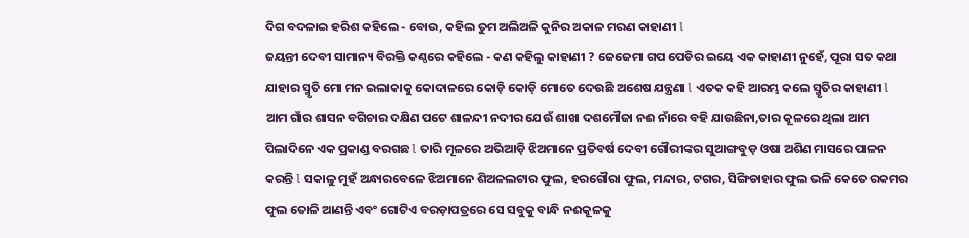ଦିଗ ବଦଳାଇ ହରିଶ କହିଲେ - ବୋଉ, କହିଲ ତୁମ ଅଲିଅଳି କୁନିର ଅକାଳ ମରଣ କାହାଣୀ l
ଜୟନ୍ତୀ ଦେବୀ ସାମାନ୍ୟ ବିରକ୍ତି କଣ୍ଠରେ କହିଲେ - କଣ କହିଲୁ କାହାଣୀ ? ଜେଜେମା ଗପ ପେଡିର ଇୟେ ଏକ କାହାଣୀ ନୁହେଁ, ପୂରା ସତ କଥା ଯାହାର ସ୍ମୃତି ମୋ ମନ ଇଲାକାକୁ କୋଦାଳରେ କୋଡ଼ି କୋଡ଼ି ମୋତେ ଦେଉଛି ଅଶେଷ ଯନ୍ତ୍ରଣା l ଏତକ କହି ଆରମ୍ଭ କଲେ ସ୍ମୃତିର କାହାଣୀ l
ଆମ ଗାଁର ଶାସନ ବଗିଚାର ଦକ୍ଷିଣ ପଟେ ଶାଳନ୍ଦୀ ନଦୀର ଯେଉଁ ଶାଖା ଦଶମୌଜା ନଈ ନାଁରେ ବହି ଯାଉଛିନା,ତାର କୂଳରେ ଥିଲା ଆମ ପିଲାଦିନେ ଏକ ପ୍ରକାଣ୍ଡ ବରଗଛ l ତାରି ମୂଳରେ ଅଭିଆଡ଼ି ଝିଅମାନେ ପ୍ରତିବର୍ଷ ଦେବୀ ଗୌରୀଙ୍କର ସୁଆଙ୍ଗବୁଡ଼ ଓଷା ଅଶିଣ ମାସରେ ପାଳନ କରନ୍ତି l ସକାଳୁ ମୁହଁ ଅନ୍ଧାରବେଳେ ଝିଅମାନେ ଶିଅଳଲଟାର ଫୁଲ, ହରଗୌରା ଫୁଲ, ମନ୍ଦାର, ଟଗର, ସିଙ୍ଗିଡାହାର ଫୁଲ ଭଳି କେତେ ରକମର ଫୁଲ ତୋଳି ଆଣନ୍ତି ଏବଂ ଗୋଟିଏ ବରଡ଼ାପତ୍ରରେ ସେ ସବୁକୁ ବାନ୍ଧି ନଈକୂଳକୁ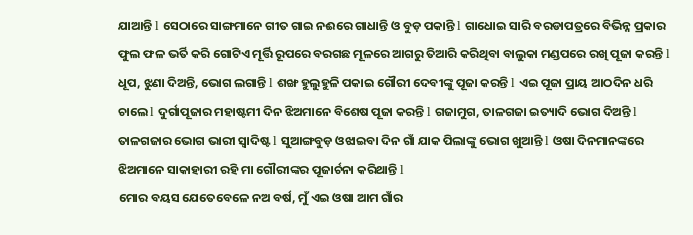ଯାଆନ୍ତି l ସେଠାରେ ସାଙ୍ଗମାନେ ଗୀତ ଗାଇ ନଈରେ ଗାଧାନ୍ତି ଓ ବୁଡ଼ ପକାନ୍ତି l ଗାଧୋଇ ସାରି ବରଡାପତ୍ରରେ ବିଭିନ୍ନ ପ୍ରକାର ଫୁଲ ଫଳ ଭର୍ତି କରି ଗୋଟିଏ ମୂର୍ତ୍ତି ରୂପରେ ବରଗଛ ମୂଳରେ ଆଗରୁ ତିଆରି କରିଥିବା ବାଲୁକା ମଣ୍ଡପରେ ରଖି ପୂଜା କରନ୍ତି l ଧୂପ, ଝୁଣା ଦିଅନ୍ତି, ଭୋଗ ଲଗାନ୍ତି l ଶଙ୍ଖ ହୁଲୁହୁଳି ପକାଇ ଗୌରୀ ଦେବୀଙ୍କୁ ପୂଜା କରନ୍ତି l ଏଇ ପୂଜା ପ୍ରାୟ ଆଠଦିନ ଧରି ଚାଲେ l ଦୁର୍ଗାପୂଜାର ମହାଷ୍ଟମୀ ଦିନ ଝିଅମାନେ ବିଶେଷ ପୂଜା କରନ୍ତି l ଗଜାମୁଗ, ତାଳଗଜା ଇତ୍ୟାଦି ଭୋଗ ଦିଅନ୍ତି l ତାଳଗଜାର ଭୋଗ ଭାରୀ ସ୍ୱାଦିଷ୍ଟ l ସୁଆଙ୍ଗବୁଡ଼ ଓଝାଇବା ଦିନ ଗାଁ ଯାକ ପିଲାଙ୍କୁ ଭୋଗ ଖୁଆନ୍ତି l ଓଷା ଦିନମାନଙ୍କରେ ଝିଅମାନେ ସାକାହାରୀ ରହି ମା ଗୌରୀଙ୍କର ପୂଜାର୍ଚନା କରିଥାନ୍ତି l
ମୋର ବୟସ ଯେତେବେଳେ ନଅ ବର୍ଷ, ମୁଁ ଏଇ ଓଷା ଆମ ଗାଁର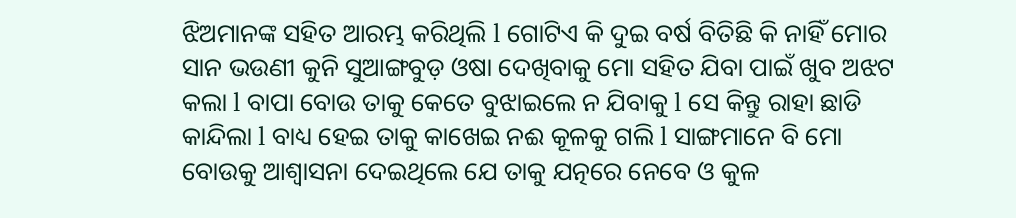ଝିଅମାନଙ୍କ ସହିତ ଆରମ୍ଭ କରିଥିଲି l ଗୋଟିଏ କି ଦୁଇ ବର୍ଷ ବିତିଛି କି ନାହିଁ ମୋର ସାନ ଭଉଣୀ କୁନି ସୁଆଙ୍ଗବୁଡ଼ ଓଷା ଦେଖିବାକୁ ମୋ ସହିତ ଯିବା ପାଇଁ ଖୁବ ଅଝଟ କଲା l ବାପା ବୋଉ ତାକୁ କେତେ ବୁଝାଇଲେ ନ ଯିବାକୁ l ସେ କିନ୍ତୁ ରାହା ଛାଡି କାନ୍ଦିଲା l ବାଧ୍ୟ ହେଇ ତାକୁ କାଖେଇ ନଈ କୂଳକୁ ଗଲି l ସାଙ୍ଗମାନେ ବି ମୋ ବୋଉକୁ ଆଶ୍ୱାସନା ଦେଇଥିଲେ ଯେ ତାକୁ ଯତ୍ନରେ ନେବେ ଓ କୁଳ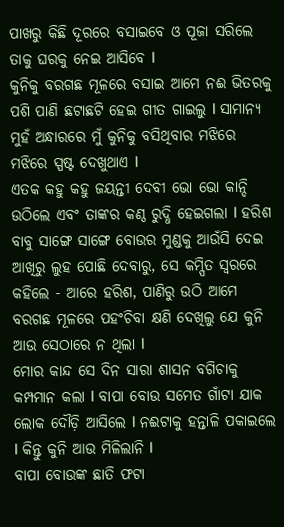ପାଖରୁ କିଛି ଦୂରରେ ବସାଇବେ ଓ ପୂଜା ସରିଲେ ତାକୁ ଘରକୁ ନେଇ ଆସିବେ l
କୁନିକୁ ବରଗଛ ମୂଳରେ ବସାଇ ଆମେ ନଈ ଭିତରକୁ ପଶି ପାଣି ଛଟାଛଟି ହେଇ ଗୀତ ଗାଇଲୁ l ସାମାନ୍ୟ ମୁହଁ ଅନ୍ଧାରରେ ମୁଁ କୁନିକୁ ବସିଥିବାର ମଝିରେ ମଝିରେ ସ୍ପଷ୍ଟ ଦେଖୁଥାଏ l
ଏତକ କହୁ କହୁ ଜୟନ୍ତୀ ଦେବୀ ଭୋ ଭୋ କାନ୍ଦି ଉଠିଲେ ଏବଂ ତାଙ୍କର କଣ୍ଠ ରୁଦ୍ଧି ହେଇଗଲା l ହରିଶ ବାବୁ ସାଙ୍ଗେ ସାଙ୍ଗେ ବୋଉର ମୁଣ୍ଡକୁ ଆଉଁସି ଦେଇ ଆଖିରୁ ଲୁହ ପୋଛି ଦେବାରୁ, ସେ କମ୍ପିତ ସ୍ୱରରେ କହିଲେ - ଆରେ ହରିଶ, ପାଣିରୁ ଉଠି ଆମେ ବରଗଛ ମୂଳରେ ପହଂଚିବା କ୍ଷଣି ଦେଖିଲୁ ଯେ କୁନି ଆଉ ସେଠାରେ ନ ଥିଲା l
ମୋର କାନ୍ଦ ସେ ଦିନ ସାରା ଶାସନ ବଗିଚାକୁ କମ୍ପମାନ କଲା l ବାପା ବୋଉ ସମେତ ଗାଁଟା ଯାକ ଲୋକ ଦୌଡ଼ି ଆସିଲେ l ନଈଟାକୁ ହନ୍ତାଳି ପକାଇଲେ l କିନ୍ତୁ କୁନି ଆଉ ମିଳିଲାନି l
ବାପା ବୋଉଙ୍କ ଛାତି ଫଟା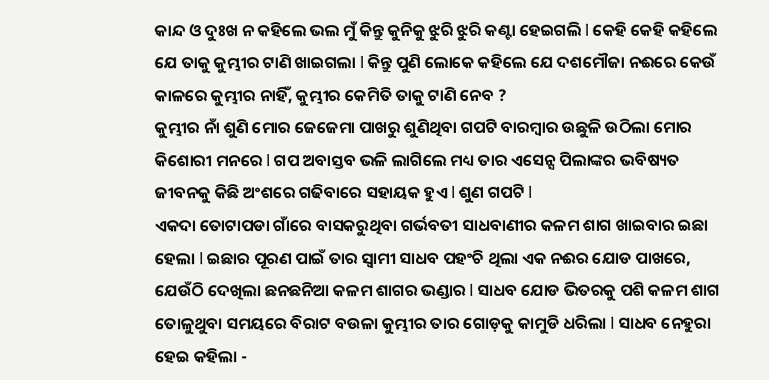କାନ୍ଦ ଓ ଦୁଃଖ ନ କହିଲେ ଭଲ ମୁଁ କିନ୍ତୁ କୁନିକୁ ଝୁରି ଝୁରି କଣ୍ଟା ହେଇଗଲି l କେହି କେହି କହିଲେ ଯେ ତାକୁ କୁମ୍ଭୀର ଟାଣି ଖାଇଗଲା l କିନ୍ତୁ ପୁଣି ଲୋକେ କହିଲେ ଯେ ଦଶମୌଜା ନଈରେ କେଉଁ କାଳରେ କୁମ୍ଭୀର ନାହିଁ, କୁମ୍ଭୀର କେମିତି ତାକୁ ଟାଣି ନେବ ?
କୁମ୍ଭୀର ନାଁ ଶୁଣି ମୋର ଜେଜେମା ପାଖରୁ ଶୁଣିଥିବା ଗପଟି ବାରମ୍ବାର ଉଛୁଳି ଉଠିଲା ମୋର କିଶୋରୀ ମନରେ l ଗପ ଅବାସ୍ତବ ଭଳି ଲାଗିଲେ ମଧ୍ୟ ତାର ଏସେନ୍ସ ପିଲାଙ୍କର ଭବିଷ୍ୟତ ଜୀବନକୁ କିଛି ଅଂଶରେ ଗଢିବାରେ ସହାୟକ ହୁଏ l ଶୁଣ ଗପଟି l
ଏକଦା ତୋଟାପଡା ଗାଁରେ ବାସକରୁଥିବା ଗର୍ଭବତୀ ସାଧବାଣୀର କଳମ ଶାଗ ଖାଇବାର ଇଛା ହେଲା l ଇଛାର ପୂରଣ ପାଇଁ ତାର ସ୍ୱାମୀ ସାଧବ ପହଂଚି ଥିଲା ଏକ ନଈର ଯୋଡ ପାଖରେ, ଯେଉଁଠି ଦେଖିଲା ଛନଛନିଆ କଳମ ଶାଗର ଭଣ୍ଡାର l ସାଧବ ଯୋଡ ଭିତରକୁ ପଶି କଳମ ଶାଗ ତୋଳୁଥୁବା ସମୟରେ ବିରାଟ ବଉଳା କୁମ୍ଭୀର ତାର ଗୋଡ଼କୁ କାମୁଡି ଧରିଲା l ସାଧବ ନେହୁରା ହେଇ କହିଲା -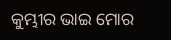କୁମ୍ଭୀର ଭାଇ ମୋର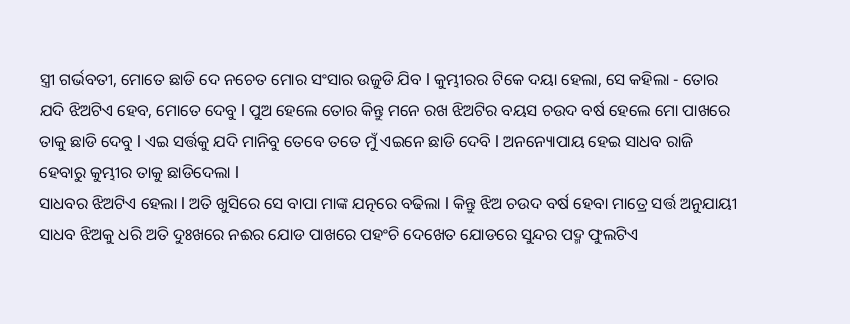ସ୍ତ୍ରୀ ଗର୍ଭବତୀ, ମୋତେ ଛାଡି ଦେ ନଚେତ ମୋର ସଂସାର ଉଜୁଡି ଯିବ l କୁମ୍ଭୀରର ଟିକେ ଦୟା ହେଲା, ସେ କହିଲା - ତୋର ଯଦି ଝିଅଟିଏ ହେବ, ମୋତେ ଦେବୁ l ପୁଅ ହେଲେ ତୋର କିନ୍ତୁ ମନେ ରଖ ଝିଅଟିର ବୟସ ଚଉଦ ବର୍ଷ ହେଲେ ମୋ ପାଖରେ ତାକୁ ଛାଡି ଦେବୁ l ଏଇ ସର୍ତ୍ତକୁ ଯଦି ମାନିବୁ ତେବେ ତତେ ମୁଁ ଏଇନେ ଛାଡି ଦେବି l ଅନନ୍ୟୋପାୟ ହେଇ ସାଧବ ରାଜି ହେବାରୁ କୁମ୍ଭୀର ତାକୁ ଛାଡିଦେଲା l
ସାଧବର ଝିଅଟିଏ ହେଲା l ଅତି ଖୁସିରେ ସେ ବାପା ମାଙ୍କ ଯତ୍ନରେ ବଢିଲା l କିନ୍ତୁ ଝିଅ ଚଉଦ ବର୍ଷ ହେବା ମାତ୍ରେ ସର୍ତ୍ତ ଅନୁଯାୟୀ ସାଧବ ଝିଅକୁ ଧରି ଅତି ଦୁଃଖରେ ନଈର ଯୋଡ ପାଖରେ ପହଂଚି ଦେଖେତ ଯୋଡରେ ସୁନ୍ଦର ପଦ୍ମ ଫୁଲଟିଏ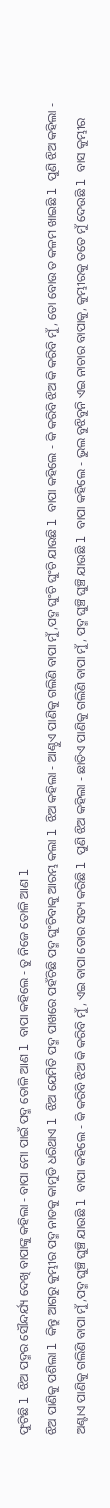ଫୁଟିଛି l ଝିଅ ପଦ୍ମର ସୌନ୍ଦର୍ଯ୍ୟ ଦେଖି ବାପାଙ୍କୁ କହିଲା - ବାପା ମୋ ପାଇଁ ପଦ୍ମ ତୋଳି ଆଣ l ବାପା କହିଲେ - ତୁ ନିଜେ ତୋଳି ଆଣ l
ଝିଅ ପାଣିକୁ ପଶିଲା l କିନ୍ତୁ ଆଗରୁ କୁମ୍ଭୀର ପଦ୍ମ ନାଡକୁ କାମୁଡି ଧରିଥାଏ l ଝିଅ ଯେମିତି ପଦ୍ମ ପାଖରେ ପହଁଚିଛି ପଦ୍ମ ଘୁଂଚିବାକୁ ଆରମ୍ଭ କଲା l ଝିଅ କହିଲା - ଆଣ୍ଠୁଏ ପାଣିକୁ ଗଲିଣି ବାପା ମୁଁ,ପଦ୍ମ ଘୁଂଚି ଘୁଂଚି ଯାଉଛି l ବାପା କହିଲେ - କି କରିବି ଝିଅ କି କରିବି ମୁଁ, ତୋ ବୋଉ ତ କଳମ ଖାଇଛି l ପୁଣି ଝିଅ କହିଲା - ଅଣ୍ଟାଏ ପାଣିକୁ ଗଲିଣି ବାପା ମୁଁ,ପଦ୍ମ ଘୁଞ୍ଚି ଘୁଞ୍ଚି ଯାଉଛି l ବାପା କହିଲେ - କି କରିବି ଝିଅ କି କରିବି ମୁଁ, ଏଇ ବାପା ତୋର ସତ୍ୟ କରିଛି l ପୁଣି ଝିଅ କହିଲା - ଛାତିଏ ପାଣିକୁ ଗଲିଣି ବାପା ମୁଁ, ପଦ୍ମ ଘୁଞ୍ଚି ଘୁଞ୍ଚି ଯାଉଛି l ବାପା କହିଲେ - ଭୁଲ ବୁଝିବୁନି ଏଇ ନାଚାର ବାପାକୁ, କୁମ୍ଭୀରକୁ ତତେ ମୁଁ ଦେଉଛି l ବାସ କୁମ୍ଭୀର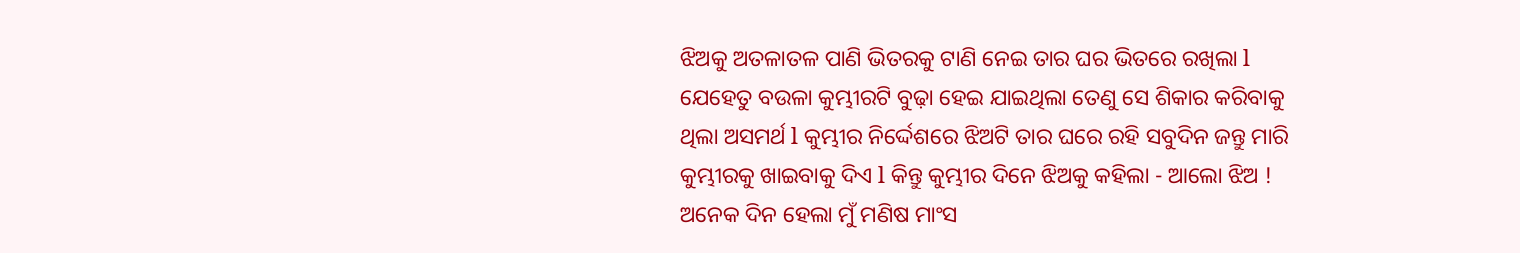ଝିଅକୁ ଅତଳାତଳ ପାଣି ଭିତରକୁ ଟାଣି ନେଇ ତାର ଘର ଭିତରେ ରଖିଲା l
ଯେହେତୁ ବଉଳା କୁମ୍ଭୀରଟି ବୁଢ଼ା ହେଇ ଯାଇଥିଲା ତେଣୁ ସେ ଶିକାର କରିବାକୁ ଥିଲା ଅସମର୍ଥ l କୁମ୍ଭୀର ନିର୍ଦ୍ଦେଶରେ ଝିଅଟି ତାର ଘରେ ରହି ସବୁଦିନ ଜନ୍ତୁ ମାରି କୁମ୍ଭୀରକୁ ଖାଇବାକୁ ଦିଏ l କିନ୍ତୁ କୁମ୍ଭୀର ଦିନେ ଝିଅକୁ କହିଲା - ଆଲୋ ଝିଅ ! ଅନେକ ଦିନ ହେଲା ମୁଁ ମଣିଷ ମାଂସ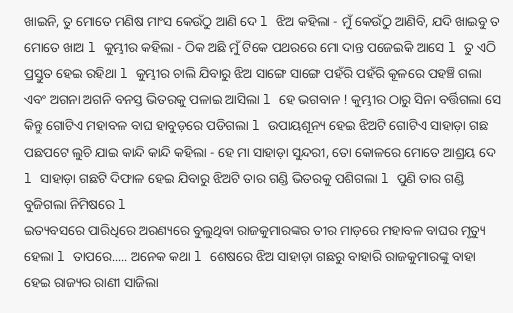ଖାଇନି, ତୁ ମୋତେ ମଣିଷ ମାଂସ କେଉଁଠୁ ଆଣି ଦେ l ଝିଅ କହିଲା - ମୁଁ କେଉଁଠୁ ଆଣିବି, ଯଦି ଖାଇବୁ ତ ମୋତେ ଖାଅ l କୁମ୍ଭୀର କହିଲା - ଠିକ ଅଛି ମୁଁ ଟିକେ ପଥରରେ ମୋ ଦାନ୍ତ ପଜେଇକି ଆସେ l ତୁ ଏଠି ପ୍ରସ୍ତୁତ ହେଇ ରହିଥା l କୁମ୍ଭୀର ଚାଲି ଯିବାରୁ ଝିଅ ସାଙ୍ଗେ ସାଙ୍ଗେ ପହଁରି ପହଁରି କୂଳରେ ପହଞ୍ଚି ଗଲା ଏବଂ ଅଗନା ଅଗନି ବନସ୍ତ ଭିତରକୁ ପଳାଇ ଆସିଲା l ହେ ଭଗବାନ ! କୁମ୍ଭୀର ଠାରୁ ସିନା ବର୍ତ୍ତିଗଲା ସେ କିନ୍ତୁ ଗୋଟିଏ ମହାବଳ ବାଘ ହାବୁଡ଼ରେ ପଡିଗଲା l ଉପାୟଶୂନ୍ୟ ହେଇ ଝିଅଟି ଗୋଟିଏ ସାହାଡ଼ା ଗଛ ପଛପଟେ ଲୁଚି ଯାଇ କାନ୍ଦି କାନ୍ଦି କହିଲା - ହେ ମା ସାହାଡ଼ା ସୁନ୍ଦରୀ, ତୋ କୋଳରେ ମୋତେ ଆଶ୍ରୟ ଦେ l ସାହାଡ଼ା ଗଛଟି ଦିଫାଳ ହେଇ ଯିବାରୁ ଝିଅଟି ତାର ଗଣ୍ଡି ଭିତରକୁ ପଶିଗଲା l ପୁଣି ତାର ଗଣ୍ଡି ବୁଜିଗଲା ନିମିଷରେ l
ଇତ୍ୟବସରେ ପାରିଧିରେ ଅରଣ୍ୟରେ ବୁଲୁଥିବା ରାଜକୁମାରଙ୍କର ତୀର ମାଡ଼ରେ ମହାବଳ ବାଘର ମୃତ୍ୟୁ ହେଲା l ତାପରେ..... ଅନେକ କଥା l ଶେଷରେ ଝିଅ ସାହାଡ଼ା ଗଛରୁ ବାହାରି ରାଜକୁମାରଙ୍କୁ ବାହା ହେଇ ରାଜ୍ୟର ରାଣୀ ସାଜିଲା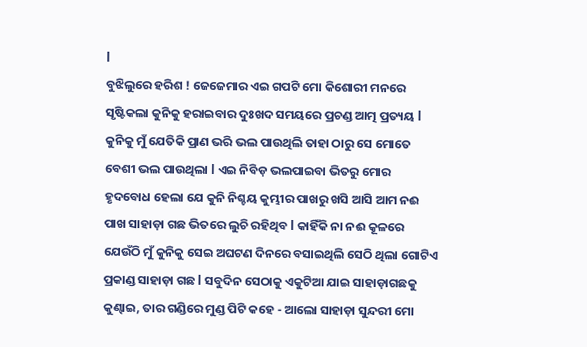l
ବୁଝିଲୁରେ ହରିଶ ! ଜେଜେମାର ଏଇ ଗପଟି ମୋ କିଶୋରୀ ମନରେ ସୃଷ୍ଟିକଲା କୁନିକୁ ହରାଇବାର ଦୁଃଖଦ ସମୟରେ ପ୍ରଚଣ୍ଡ ଆତ୍ମ ପ୍ରତ୍ୟୟ l କୁନିକୁ ମୁଁ ଯେତିକି ପ୍ରାଣ ଭରି ଭଲ ପାଉଥିଲି ତାହା ଠାରୁ ସେ ମୋତେ ବେଶୀ ଭଲ ପାଉଥିଲା l ଏଇ ନିବିଡ଼ ଭଲପାଇବା ଭିତରୁ ମୋର ହୃଦବୋଧ ହେଲା ଯେ କୁନି ନିଶ୍ଚୟ କୁମ୍ଭୀର ପାଖରୁ ଖସି ଆସି ଆମ ନଈ ପାଖ ସାହାଡ଼ା ଗଛ ଭିତରେ ଲୁଚି ରହିଥିବ l କାହିଁକି ନା ନଈ କୂଳରେ ଯେଉଁଠି ମୁଁ କୁନିକୁ ସେଇ ଅଘଟଣ ଦିନରେ ବସାଇଥିଲି ସେଠି ଥିଲା ଗୋଟିଏ ପ୍ରକାଣ୍ଡ ସାହାଡ଼ା ଗଛ l ସବୁଦିନ ସେଠାକୁ ଏକୁଟିଆ ଯାଇ ସାହାଡ଼ାଗଛକୁ କୁଣ୍ଢାଇ, ତାର ଗଣ୍ଡିରେ ମୁଣ୍ଡ ପିଟି କହେ - ଆଲୋ ସାହାଡ଼ା ସୁନ୍ଦରୀ ମୋ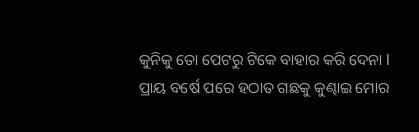କୁନିକୁ ତୋ ପେଟରୁ ଟିକେ ବାହାର କରି ଦେନା l
ପ୍ରାୟ ବର୍ଷେ ପରେ ହଠାତ ଗଛକୁ କୁଣ୍ଢାଇ ମୋର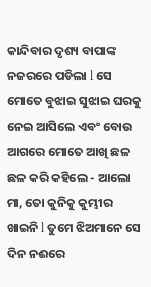କାନ୍ଦିବାର ଦୃଶ୍ୟ ବାପାଙ୍କ ନଜରରେ ପଡିଲା l ସେ ମୋତେ ବୁଝାଇ ସୁଝାଇ ଘରକୁ ନେଇ ଆସିଲେ ଏବଂ ବୋଉ ଆଗରେ ମୋତେ ଆଖି ଛଳ ଛଳ କରି କହିଲେ - ଆଲୋ ମା, ତୋ କୁନିକୁ କୁମ୍ଭୀର ଖାଇନି l ତୁମେ ଝିଅମାନେ ସେ ଦିନ ନଈରେ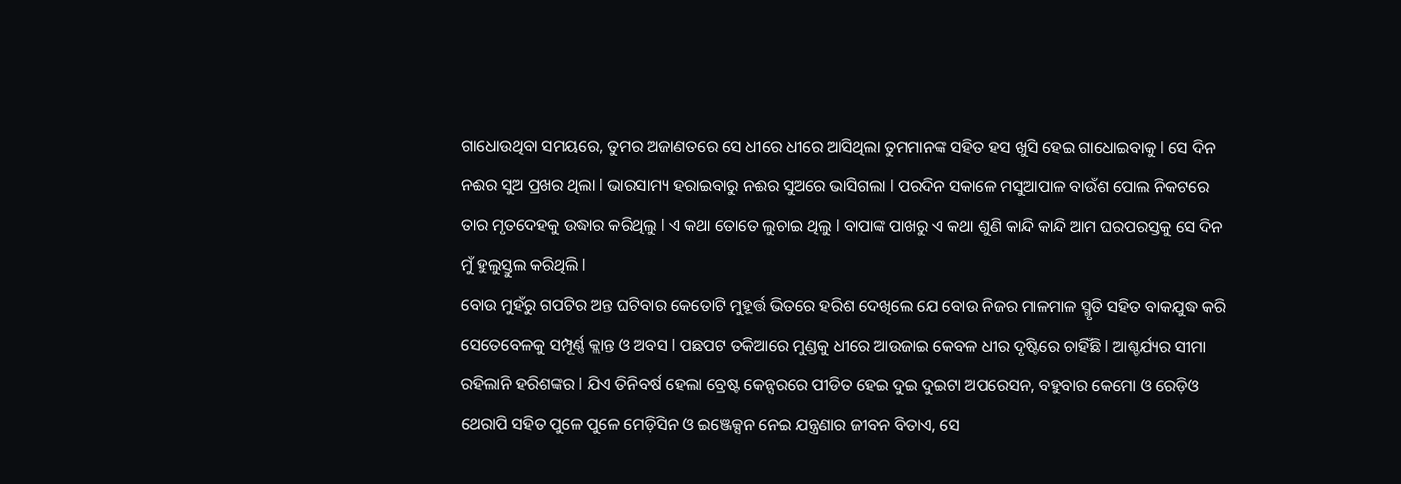ଗାଧୋଉଥିବା ସମୟରେ, ତୁମର ଅଜାଣତରେ ସେ ଧୀରେ ଧୀରେ ଆସିଥିଲା ତୁମମାନଙ୍କ ସହିତ ହସ ଖୁସି ହେଇ ଗାଧୋଇବାକୁ l ସେ ଦିନ ନଈର ସୁଅ ପ୍ରଖର ଥିଲା l ଭାରସାମ୍ୟ ହରାଇବାରୁ ନଈର ସୁଅରେ ଭାସିଗଲା l ପରଦିନ ସକାଳେ ମସୁଆପାଳ ବାଉଁଶ ପୋଲ ନିକଟରେ ତାର ମୃତଦେହକୁ ଉଦ୍ଧାର କରିଥିଲୁ l ଏ କଥା ତୋତେ ଲୁଚାଇ ଥିଲୁ l ବାପାଙ୍କ ପାଖରୁ ଏ କଥା ଶୁଣି କାନ୍ଦି କାନ୍ଦି ଆମ ଘରପରସ୍ତକୁ ସେ ଦିନ ମୁଁ ହୁଲୁସ୍ତୁଲ କରିଥିଲି l
ବୋଉ ମୁହଁରୁ ଗପଟିର ଅନ୍ତ ଘଟିବାର କେତୋଟି ମୁହୂର୍ତ୍ତ ଭିତରେ ହରିଶ ଦେଖିଲେ ଯେ ବୋଉ ନିଜର ମାଳମାଳ ସ୍ମୃତି ସହିତ ବାକଯୁଦ୍ଧ କରି ସେତେବେଳକୁ ସମ୍ପୂର୍ଣ୍ଣ କ୍ଲାନ୍ତ ଓ ଅବସ l ପଛପଟ ତକିଆରେ ମୁଣ୍ଡକୁ ଧୀରେ ଆଉଜାଇ କେବଳ ଧୀର ଦୃଷ୍ଟିରେ ଚାହିଁଛି l ଆଶ୍ଚର୍ଯ୍ୟର ସୀମା ରହିଲାନି ହରିଶଙ୍କର l ଯିଏ ତିନିବର୍ଷ ହେଲା ବ୍ରେଷ୍ଟ କେନ୍ସରରେ ପୀଡିତ ହେଇ ଦୁଇ ଦୁଇଟା ଅପରେସନ, ବହୁବାର କେମୋ ଓ ରେଡ଼ିଓ ଥେରାପି ସହିତ ପୁଳେ ପୁଳେ ମେଡ଼ିସିନ ଓ ଇଞ୍ଜେକ୍ସନ ନେଇ ଯନ୍ତ୍ରଣାର ଜୀବନ ବିତାଏ, ସେ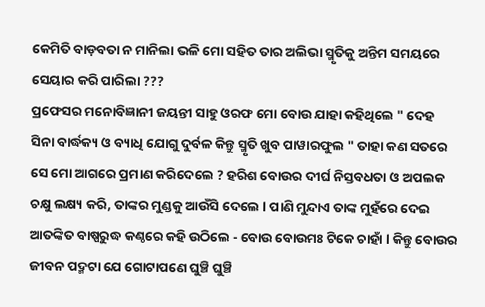କେମିତି ବାଡ଼ବତା ନ ମାନିଲା ଭଳି ମୋ ସହିତ ତାର ଅଲିଭା ସ୍ମୃତିକୁ ଅନ୍ତିମ ସମୟରେ ସେୟାର କରି ପାରିଲା ???
ପ୍ରଫେସର ମନୋବିଜ୍ଞାନୀ ଜୟନ୍ତୀ ସାହୁ ଓରଫ ମୋ ବୋଉ ଯାହା କହିଥିଲେ " ଦେହ ସିନା ବାର୍ଦ୍ଧକ୍ୟ ଓ ବ୍ୟାଧି ଯୋଗୁ ଦୁର୍ବଳ କିନ୍ତୁ ସ୍ମୃତି ଖୁବ ପାୱାରଫୁଲ " ତାହା କଣ ସତରେ ସେ ମୋ ଆଗରେ ପ୍ରମାଣ କରିଦେଲେ ? ହରିଶ ବୋଉର ଦୀର୍ଘ ନିସ୍ତବଧତା ଓ ଅପଲକ ଚକ୍ଷୁ ଲକ୍ଷ୍ୟ କରି, ତାଙ୍କର ମୁଣ୍ଡକୁ ଆଉଁସି ଦେଲେ l ପାଣି ମୁନ୍ଦାଏ ତାଙ୍କ ମୁହଁରେ ଦେଇ ଆତଙ୍କିତ ବାଷ୍ପରୁଦ୍ଧ କଣ୍ଠରେ କହି ଉଠିଲେ - ବୋଉ ବୋଉମଃ ଟିକେ ଚାହାଁ l କିନ୍ତୁ ବୋଉର ଜୀବନ ପଦ୍ମଟା ଯେ ଗୋଟାପଣେ ଘୁଞ୍ଚି ଘୁଞ୍ଚି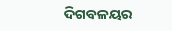ଦିଗବଳୟର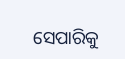ସେପାରିକୁ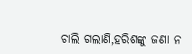ଚାଲି ଗଲାଣି,ହରିଶଙ୍କୁ ଜଣା ନ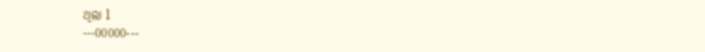ଥିଲା l
---00000---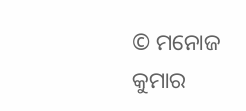© ମନୋଜ କୁମାର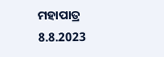ମହାପାତ୍ର
8.8.2023